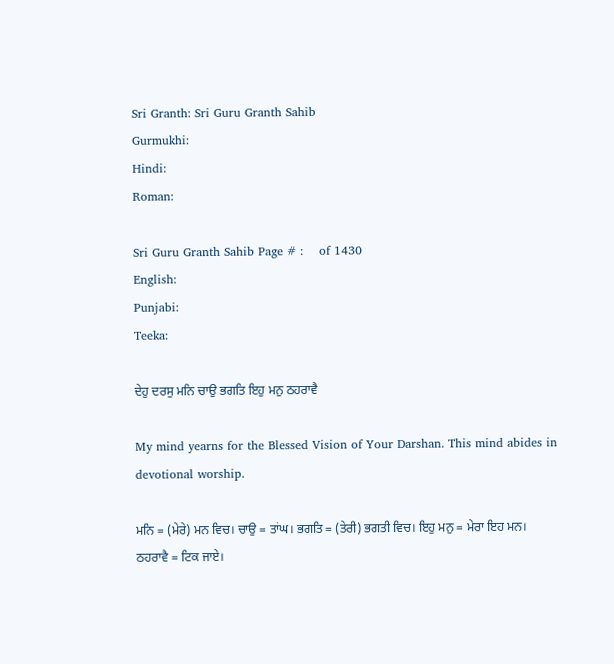Sri Granth: Sri Guru Granth Sahib
Gurmukhi:
Hindi:
Roman:

Sri Guru Granth Sahib Page # :    of 1430
English:
Punjabi:
Teeka:

ਦੇਹੁ ਦਰਸੁ ਮਨਿ ਚਾਉ ਭਗਤਿ ਇਹੁ ਮਨੁ ਠਹਰਾਵੈ

My mind yearns for the Blessed Vision of Your Darshan. This mind abides in devotional worship.

ਮਨਿ = (ਮੇਰੇ) ਮਨ ਵਿਚ। ਚਾਉ = ਤਾਂਘ। ਭਗਤਿ = (ਤੇਰੀ) ਭਗਤੀ ਵਿਚ। ਇਹੁ ਮਨੁ = ਮੇਰਾ ਇਹ ਮਨ। ਠਹਰਾਵੈ = ਟਿਕ ਜਾਏ।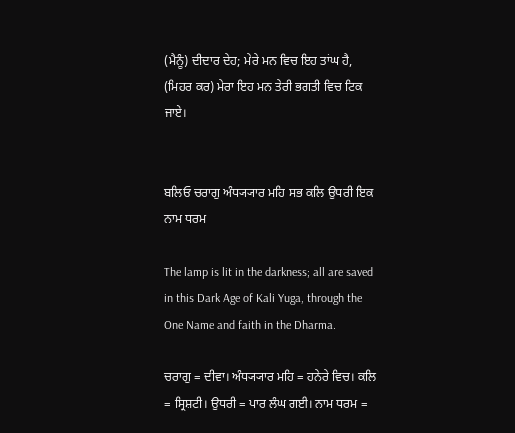(ਮੈਨੂੰ) ਦੀਦਾਰ ਦੇਹ; ਮੇਰੇ ਮਨ ਵਿਚ ਇਹ ਤਾਂਘ ਹੈ, (ਮਿਹਰ ਕਰ) ਮੇਰਾ ਇਹ ਮਨ ਤੇਰੀ ਭਗਤੀ ਵਿਚ ਟਿਕ ਜਾਏ।


ਬਲਿਓ ਚਰਾਗੁ ਅੰਧ੍ਯ੍ਯਾਰ ਮਹਿ ਸਭ ਕਲਿ ਉਧਰੀ ਇਕ ਨਾਮ ਧਰਮ

The lamp is lit in the darkness; all are saved in this Dark Age of Kali Yuga, through the One Name and faith in the Dharma.

ਚਰਾਗੁ = ਦੀਵਾ। ਅੰਧ੍ਯ੍ਯਾਰ ਮਹਿ = ਹਨੇਰੇ ਵਿਚ। ਕਲਿ = ਸ੍ਰਿਸ਼ਟੀ। ਉਧਰੀ = ਪਾਰ ਲੰਘ ਗਈ। ਨਾਮ ਧਰਮ =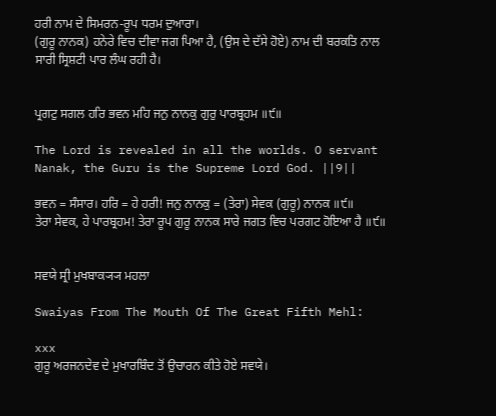ਹਰੀ ਨਾਮ ਦੇ ਸਿਮਰਨ-ਰੂਪ ਧਰਮ ਦੁਆਰਾ।
(ਗੁਰੂ ਨਾਨਕ) ਹਨੇਰੇ ਵਿਚ ਦੀਵਾ ਜਗ ਪਿਆ ਹੈ, (ਉਸ ਦੇ ਦੱਸੇ ਹੋਏ) ਨਾਮ ਦੀ ਬਰਕਤਿ ਨਾਲ ਸਾਰੀ ਸ੍ਰਿਸ਼ਟੀ ਪਾਰ ਲੰਘ ਰਹੀ ਹੈ।


ਪ੍ਰਗਟੁ ਸਗਲ ਹਰਿ ਭਵਨ ਮਹਿ ਜਨੁ ਨਾਨਕੁ ਗੁਰੁ ਪਾਰਬ੍ਰਹਮ ॥੯॥

The Lord is revealed in all the worlds. O servant Nanak, the Guru is the Supreme Lord God. ||9||

ਭਵਨ = ਸੰਸਾਰ। ਹਰਿ = ਹੇ ਹਰੀ! ਜਨੁ ਨਾਨਕੁ = (ਤੇਰਾ) ਸੇਵਕ (ਗੁਰੂ) ਨਾਨਕ ॥੯॥
ਤੇਰਾ ਸੇਵਕ, ਹੇ ਪਾਰਬ੍ਰਹਮ! ਤੇਰਾ ਰੂਪ ਗੁਰੂ ਨਾਨਕ ਸਾਰੇ ਜਗਤ ਵਿਚ ਪਰਗਟ ਹੋਇਆ ਹੈ ॥੯॥


ਸਵਯੇ ਸ੍ਰੀ ਮੁਖਬਾਕ੍ਯ੍ਯ ਮਹਲਾ

Swaiyas From The Mouth Of The Great Fifth Mehl:

xxx
ਗੁਰੂ ਅਰਜਨਦੇਵ ਦੇ ਮੁਖਾਰਬਿੰਦ ਤੋਂ ਉਚਾਰਨ ਕੀਤੇ ਹੋਏ ਸਵਯੇ।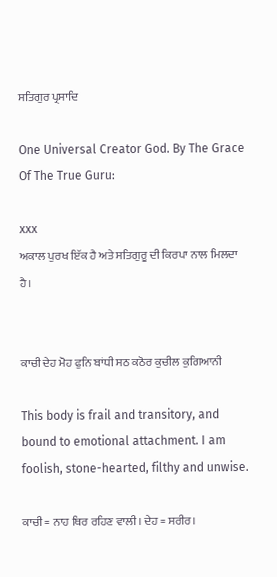ਸਤਿਗੁਰ ਪ੍ਰਸਾਦਿ

One Universal Creator God. By The Grace Of The True Guru:

xxx
ਅਕਾਲ ਪੁਰਖ ਇੱਕ ਹੈ ਅਤੇ ਸਤਿਗੁਰੂ ਦੀ ਕਿਰਪਾ ਨਾਲ ਮਿਲਦਾ ਹੈ।


ਕਾਚੀ ਦੇਹ ਮੋਹ ਫੁਨਿ ਬਾਂਧੀ ਸਠ ਕਠੋਰ ਕੁਚੀਲ ਕੁਗਿਆਨੀ

This body is frail and transitory, and bound to emotional attachment. I am foolish, stone-hearted, filthy and unwise.

ਕਾਚੀ = ਨਾਹ ਥਿਰ ਰਹਿਣ ਵਾਲੀ। ਦੇਹ = ਸਰੀਰ।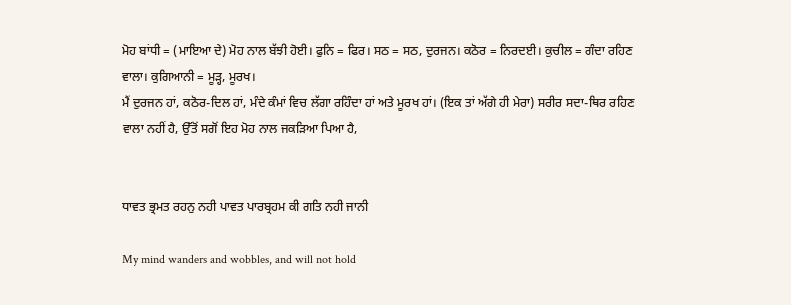ਮੋਹ ਬਾਂਧੀ = (ਮਾਇਆ ਦੇ) ਮੋਹ ਨਾਲ ਬੱਝੀ ਹੋਈ। ਫੁਨਿ = ਫਿਰ। ਸਠ = ਸਠ, ਦੁਰਜਨ। ਕਠੋਰ = ਨਿਰਦਈ। ਕੁਚੀਲ = ਗੰਦਾ ਰਹਿਣ ਵਾਲਾ। ਕੁਗਿਆਨੀ = ਮੂੜ੍ਹ, ਮੂਰਖ।
ਮੈਂ ਦੁਰਜਨ ਹਾਂ, ਕਠੋਰ-ਦਿਲ ਹਾਂ, ਮੰਦੇ ਕੰਮਾਂ ਵਿਚ ਲੱਗਾ ਰਹਿੰਦਾ ਹਾਂ ਅਤੇ ਮੂਰਖ ਹਾਂ। (ਇਕ ਤਾਂ ਅੱਗੇ ਹੀ ਮੇਰਾ) ਸਰੀਰ ਸਦਾ-ਥਿਰ ਰਹਿਣ ਵਾਲਾ ਨਹੀਂ ਹੈ, ਉੱਤੋਂ ਸਗੋਂ ਇਹ ਮੋਹ ਨਾਲ ਜਕੜਿਆ ਪਿਆ ਹੈ,


ਧਾਵਤ ਭ੍ਰਮਤ ਰਹਨੁ ਨਹੀ ਪਾਵਤ ਪਾਰਬ੍ਰਹਮ ਕੀ ਗਤਿ ਨਹੀ ਜਾਨੀ

My mind wanders and wobbles, and will not hold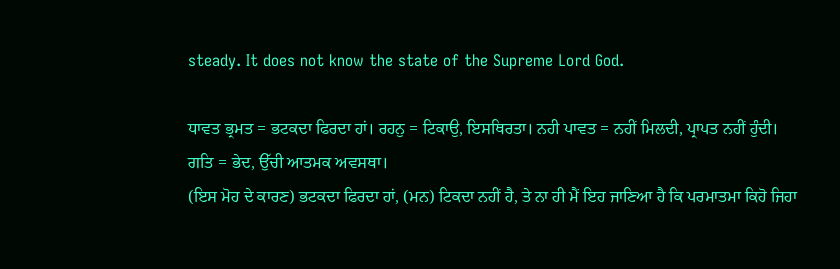steady. It does not know the state of the Supreme Lord God.

ਧਾਵਤ ਭ੍ਰਮਤ = ਭਟਕਦਾ ਫਿਰਦਾ ਹਾਂ। ਰਹਨੁ = ਟਿਕਾਉ, ਇਸਥਿਰਤਾ। ਨਹੀ ਪਾਵਤ = ਨਹੀਂ ਮਿਲਦੀ, ਪ੍ਰਾਪਤ ਨਹੀਂ ਹੁੰਦੀ। ਗਤਿ = ਭੇਦ, ਉੱਚੀ ਆਤਮਕ ਅਵਸਥਾ।
(ਇਸ ਮੋਹ ਦੇ ਕਾਰਣ) ਭਟਕਦਾ ਫਿਰਦਾ ਹਾਂ, (ਮਨ) ਟਿਕਦਾ ਨਹੀਂ ਹੈ, ਤੇ ਨਾ ਹੀ ਮੈਂ ਇਹ ਜਾਣਿਆ ਹੈ ਕਿ ਪਰਮਾਤਮਾ ਕਿਹੋ ਜਿਹਾ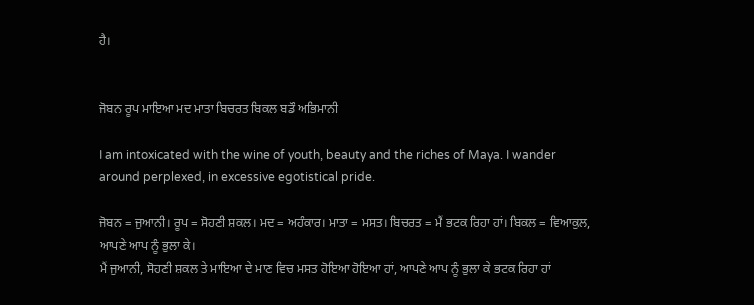ਹੈ।


ਜੋਬਨ ਰੂਪ ਮਾਇਆ ਮਦ ਮਾਤਾ ਬਿਚਰਤ ਬਿਕਲ ਬਡੌ ਅਭਿਮਾਨੀ

I am intoxicated with the wine of youth, beauty and the riches of Maya. I wander around perplexed, in excessive egotistical pride.

ਜੋਬਨ = ਜੁਆਨੀ। ਰੂਪ = ਸੋਹਣੀ ਸ਼ਕਲ। ਮਦ = ਅਹੰਕਾਰ। ਮਾਤਾ = ਮਸਤ। ਬਿਚਰਤ = ਮੈਂ ਭਟਕ ਰਿਹਾ ਹਾਂ। ਬਿਕਲ = ਵਿਆਕੁਲ, ਆਪਣੇ ਆਪ ਨੂੰ ਭੁਲਾ ਕੇ।
ਮੈਂ ਜੁਆਨੀ, ਸੋਹਣੀ ਸ਼ਕਲ ਤੇ ਮਾਇਆ ਦੇ ਮਾਣ ਵਿਚ ਮਸਤ ਹੋਇਆ ਹੋਇਆ ਹਾਂ, ਆਪਣੇ ਆਪ ਨੂੰ ਭੁਲਾ ਕੇ ਭਟਕ ਰਿਹਾ ਹਾਂ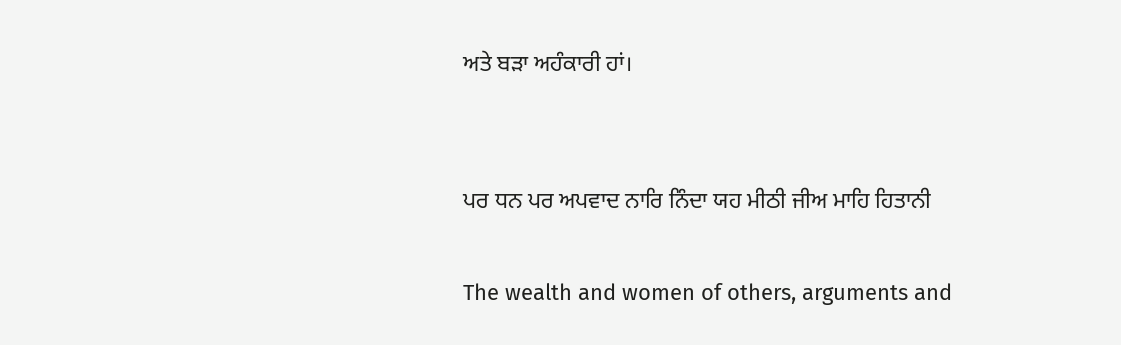ਅਤੇ ਬੜਾ ਅਹੰਕਾਰੀ ਹਾਂ।


ਪਰ ਧਨ ਪਰ ਅਪਵਾਦ ਨਾਰਿ ਨਿੰਦਾ ਯਹ ਮੀਠੀ ਜੀਅ ਮਾਹਿ ਹਿਤਾਨੀ

The wealth and women of others, arguments and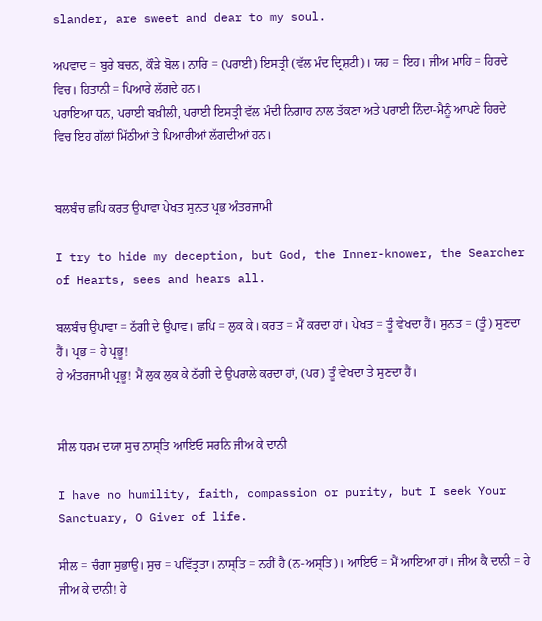slander, are sweet and dear to my soul.

ਅਪਵਾਦ = ਬੁਰੇ ਬਚਨ, ਕੌੜੇ ਬੋਲ। ਨਾਰਿ = (ਪਰਾਈ) ਇਸਤ੍ਰੀ (ਵੱਲ ਮੰਦ ਦ੍ਰਿਸ਼ਟੀ)। ਯਹ = ਇਹ। ਜੀਅ ਮਾਹਿ = ਹਿਰਦੇ ਵਿਚ। ਹਿਤਾਨੀ = ਪਿਆਰੇ ਲੱਗਦੇ ਹਨ।
ਪਰਾਇਆ ਧਨ, ਪਰਾਈ ਬਖ਼ੀਲੀ, ਪਰਾਈ ਇਸਤ੍ਰੀ ਵੱਲ ਮੰਦੀ ਨਿਗਾਹ ਨਾਲ ਤੱਕਣਾ ਅਤੇ ਪਰਾਈ ਨਿੰਦਾ-ਮੈਨੂੰ ਆਪਣੇ ਹਿਰਦੇ ਵਿਚ ਇਹ ਗੱਲਾਂ ਮਿੱਠੀਆਂ ਤੇ ਪਿਆਰੀਆਂ ਲੱਗਦੀਆਂ ਹਨ।


ਬਲਬੰਚ ਛਪਿ ਕਰਤ ਉਪਾਵਾ ਪੇਖਤ ਸੁਨਤ ਪ੍ਰਭ ਅੰਤਰਜਾਮੀ

I try to hide my deception, but God, the Inner-knower, the Searcher of Hearts, sees and hears all.

ਬਲਬੰਚ ਉਪਾਵਾ = ਠੱਗੀ ਦੇ ਉਪਾਵ। ਛਪਿ = ਲੁਕ ਕੇ। ਕਰਤ = ਮੈਂ ਕਰਦਾ ਹਾਂ। ਪੇਖਤ = ਤੂੰ ਵੇਖਦਾ ਹੈਂ। ਸੁਨਤ = (ਤੂੰ) ਸੁਣਦਾ ਹੈਂ। ਪ੍ਰਭ = ਹੇ ਪ੍ਰਭੂ!
ਹੇ ਅੰਤਰਜਾਮੀ ਪ੍ਰਭੂ! ਮੈਂ ਲੁਕ ਲੁਕ ਕੇ ਠੱਗੀ ਦੇ ਉਪਰਾਲੇ ਕਰਦਾ ਹਾਂ, (ਪਰ) ਤੂੰ ਵੇਖਦਾ ਤੇ ਸੁਣਦਾ ਹੈਂ।


ਸੀਲ ਧਰਮ ਦਯਾ ਸੁਚ ਨਾਸ੍ਤਿ ਆਇਓ ਸਰਨਿ ਜੀਅ ਕੇ ਦਾਨੀ

I have no humility, faith, compassion or purity, but I seek Your Sanctuary, O Giver of life.

ਸੀਲ = ਚੰਗਾ ਸੁਭਾਉ। ਸੁਚ = ਪਵਿੱਤ੍ਰਤਾ। ਨਾਸ੍ਤਿ = ਨਹੀਂ ਹੈ (ਨ-ਅਸ੍ਤਿ)। ਆਇਓ = ਮੈਂ ਆਇਆ ਹਾਂ। ਜੀਅ ਕੈ ਦਾਨੀ = ਹੇ ਜੀਅ ਕੇ ਦਾਨੀ! ਹੇ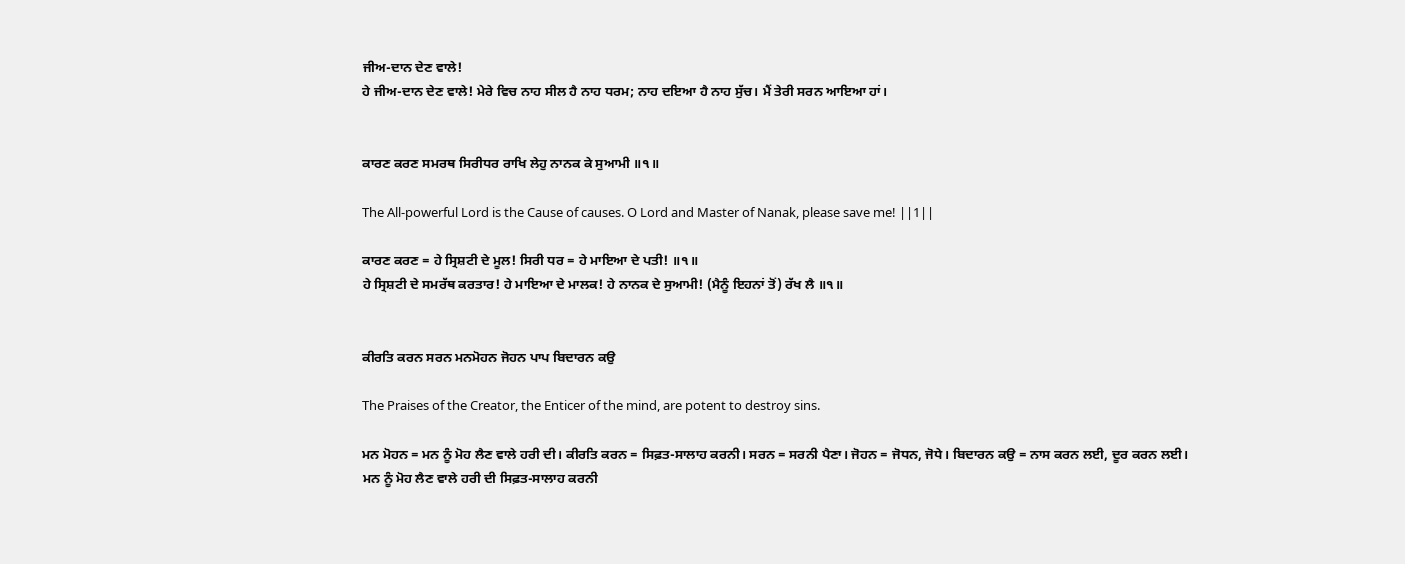ਜੀਅ-ਦਾਨ ਦੇਣ ਵਾਲੇ!
ਹੇ ਜੀਅ-ਦਾਨ ਦੇਣ ਵਾਲੇ! ਮੇਰੇ ਵਿਚ ਨਾਹ ਸੀਲ ਹੈ ਨਾਹ ਧਰਮ; ਨਾਹ ਦਇਆ ਹੈ ਨਾਹ ਸੁੱਚ। ਮੈਂ ਤੇਰੀ ਸਰਨ ਆਇਆ ਹਾਂ।


ਕਾਰਣ ਕਰਣ ਸਮਰਥ ਸਿਰੀਧਰ ਰਾਖਿ ਲੇਹੁ ਨਾਨਕ ਕੇ ਸੁਆਮੀ ॥੧॥

The All-powerful Lord is the Cause of causes. O Lord and Master of Nanak, please save me! ||1||

ਕਾਰਣ ਕਰਣ = ਹੇ ਸ੍ਰਿਸ਼ਟੀ ਦੇ ਮੂਲ! ਸਿਰੀ ਧਰ = ਹੇ ਮਾਇਆ ਦੇ ਪਤੀ! ॥੧॥
ਹੇ ਸ੍ਰਿਸ਼ਟੀ ਦੇ ਸਮਰੱਥ ਕਰਤਾਰ! ਹੇ ਮਾਇਆ ਦੇ ਮਾਲਕ! ਹੇ ਨਾਨਕ ਦੇ ਸੁਆਮੀ! (ਮੈਨੂੰ ਇਹਨਾਂ ਤੋਂ) ਰੱਖ ਲੈ ॥੧॥


ਕੀਰਤਿ ਕਰਨ ਸਰਨ ਮਨਮੋਹਨ ਜੋਹਨ ਪਾਪ ਬਿਦਾਰਨ ਕਉ

The Praises of the Creator, the Enticer of the mind, are potent to destroy sins.

ਮਨ ਮੋਹਨ = ਮਨ ਨੂੰ ਮੋਹ ਲੈਣ ਵਾਲੇ ਹਰੀ ਦੀ। ਕੀਰਤਿ ਕਰਨ = ਸਿਫ਼ਤ-ਸਾਲਾਹ ਕਰਨੀ। ਸਰਨ = ਸਰਨੀ ਪੈਣਾ। ਜੋਹਨ = ਜੋਧਨ, ਜੋਧੇ। ਬਿਦਾਰਨ ਕਉ = ਨਾਸ ਕਰਨ ਲਈ, ਦੂਰ ਕਰਨ ਲਈ।
ਮਨ ਨੂੰ ਮੋਹ ਲੈਣ ਵਾਲੇ ਹਰੀ ਦੀ ਸਿਫ਼ਤ-ਸਾਲਾਹ ਕਰਨੀ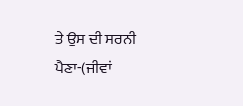ਤੇ ਉਸ ਦੀ ਸਰਨੀ ਪੈਣਾ-(ਜੀਵਾਂ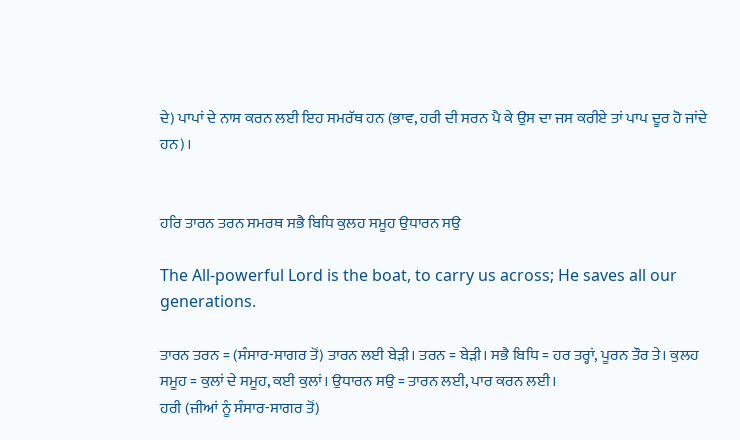ਦੇ) ਪਾਪਾਂ ਦੇ ਨਾਸ ਕਰਨ ਲਈ ਇਹ ਸਮਰੱਥ ਹਨ (ਭਾਵ, ਹਰੀ ਦੀ ਸਰਨ ਪੈ ਕੇ ਉਸ ਦਾ ਜਸ ਕਰੀਏ ਤਾਂ ਪਾਪ ਦੂਰ ਹੋ ਜਾਂਦੇ ਹਨ)।


ਹਰਿ ਤਾਰਨ ਤਰਨ ਸਮਰਥ ਸਭੈ ਬਿਧਿ ਕੁਲਹ ਸਮੂਹ ਉਧਾਰਨ ਸਉ

The All-powerful Lord is the boat, to carry us across; He saves all our generations.

ਤਾਰਨ ਤਰਨ = (ਸੰਸਾਰ-ਸਾਗਰ ਤੋਂ) ਤਾਰਨ ਲਈ ਬੇੜੀ। ਤਰਨ = ਬੇੜੀ। ਸਭੈ ਬਿਧਿ = ਹਰ ਤਰ੍ਹਾਂ, ਪੂਰਨ ਤੌਰ ਤੇ। ਕੁਲਹ ਸਮੂਹ = ਕੁਲਾਂ ਦੇ ਸਮੂਹ, ਕਈ ਕੁਲਾਂ। ਉਧਾਰਨ ਸਉ = ਤਾਰਨ ਲਈ, ਪਾਰ ਕਰਨ ਲਈ।
ਹਰੀ (ਜੀਆਂ ਨੂੰ ਸੰਸਾਰ-ਸਾਗਰ ਤੋਂ)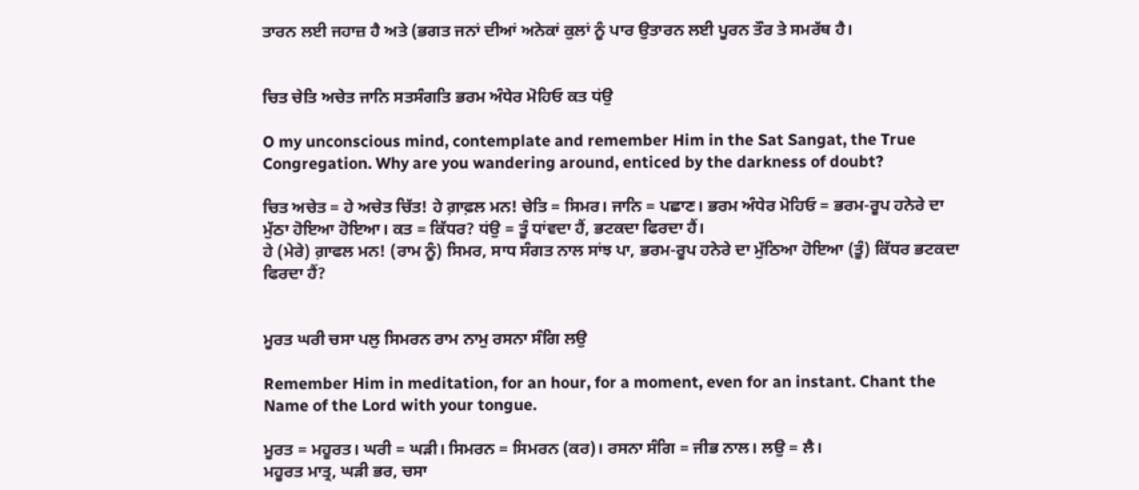ਤਾਰਨ ਲਈ ਜਹਾਜ਼ ਹੈ ਅਤੇ (ਭਗਤ ਜਨਾਂ ਦੀਆਂ ਅਨੇਕਾਂ ਕੁਲਾਂ ਨੂੰ ਪਾਰ ਉਤਾਰਨ ਲਈ ਪੂਰਨ ਤੌਰ ਤੇ ਸਮਰੱਥ ਹੈ।


ਚਿਤ ਚੇਤਿ ਅਚੇਤ ਜਾਨਿ ਸਤਸੰਗਤਿ ਭਰਮ ਅੰਧੇਰ ਮੋਹਿਓ ਕਤ ਧਂਉ

O my unconscious mind, contemplate and remember Him in the Sat Sangat, the True Congregation. Why are you wandering around, enticed by the darkness of doubt?

ਚਿਤ ਅਚੇਤ = ਹੇ ਅਚੇਤ ਚਿੱਤ! ਹੇ ਗ਼ਾਫ਼ਲ ਮਨ! ਚੇਤਿ = ਸਿਮਰ। ਜਾਨਿ = ਪਛਾਣ। ਭਰਮ ਅੰਧੇਰ ਮੋਹਿਓ = ਭਰਮ-ਰੂਪ ਹਨੇਰੇ ਦਾ ਮੁੱਠਾ ਹੋਇਆ ਹੋਇਆ। ਕਤ = ਕਿੱਧਰ? ਧਂਉ = ਤੂੰ ਧਾਂਵਦਾ ਹੈਂ, ਭਟਕਦਾ ਫਿਰਦਾ ਹੈਂ।
ਹੇ (ਮੇਰੇ) ਗ਼ਾਫਲ ਮਨ! (ਰਾਮ ਨੂੰ) ਸਿਮਰ, ਸਾਧ ਸੰਗਤ ਨਾਲ ਸਾਂਝ ਪਾ, ਭਰਮ-ਰੂਪ ਹਨੇਰੇ ਦਾ ਮੁੱਠਿਆ ਹੋਇਆ (ਤੂੰ) ਕਿੱਧਰ ਭਟਕਦਾ ਫਿਰਦਾ ਹੈਂ?


ਮੂਰਤ ਘਰੀ ਚਸਾ ਪਲੁ ਸਿਮਰਨ ਰਾਮ ਨਾਮੁ ਰਸਨਾ ਸੰਗਿ ਲਉ

Remember Him in meditation, for an hour, for a moment, even for an instant. Chant the Name of the Lord with your tongue.

ਮੂਰਤ = ਮਹੂਰਤ। ਘਰੀ = ਘੜੀ। ਸਿਮਰਨ = ਸਿਮਰਨ (ਕਰ)। ਰਸਨਾ ਸੰਗਿ = ਜੀਭ ਨਾਲ। ਲਉ = ਲੈ।
ਮਹੂਰਤ ਮਾਤ੍ਰ, ਘੜੀ ਭਰ, ਚਸਾ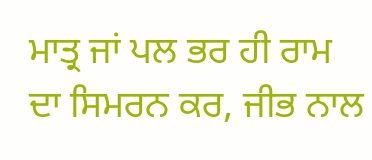ਮਾਤ੍ਰ ਜਾਂ ਪਲ ਭਰ ਹੀ ਰਾਮ ਦਾ ਸਿਮਰਨ ਕਰ, ਜੀਭ ਨਾਲ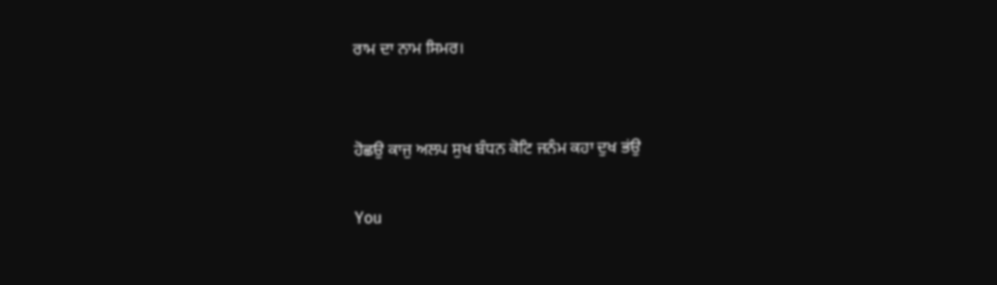ਰਾਮ ਦਾ ਨਾਮ ਸਿਮਰ।


ਹੋਛਉ ਕਾਜੁ ਅਲਪ ਸੁਖ ਬੰਧਨ ਕੋਟਿ ਜਨੰਮ ਕਹਾ ਦੁਖ ਭਂਉ

You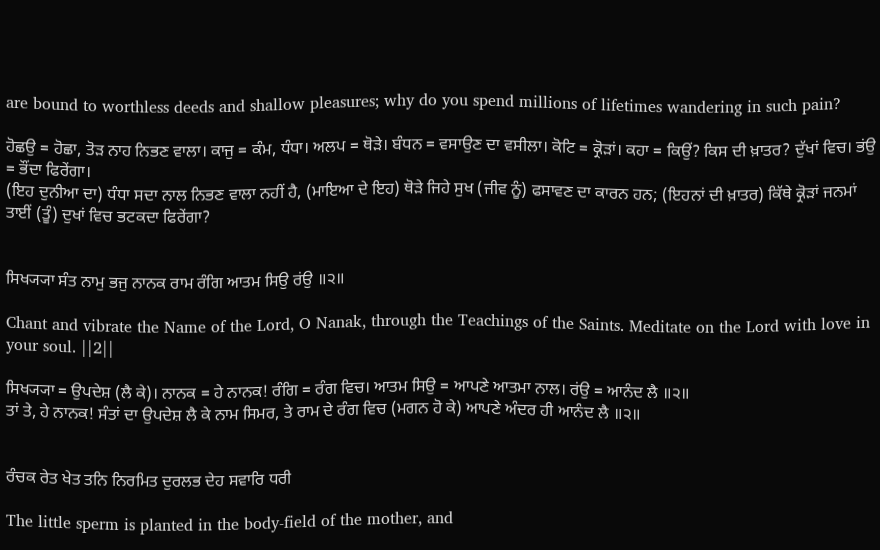are bound to worthless deeds and shallow pleasures; why do you spend millions of lifetimes wandering in such pain?

ਹੋਛਉ = ਹੋਛਾ, ਤੋੜ ਨਾਹ ਨਿਭਣ ਵਾਲਾ। ਕਾਜੁ = ਕੰਮ, ਧੰਧਾ। ਅਲਪ = ਥੋੜੇ। ਬੰਧਨ = ਵਸਾਉਣ ਦਾ ਵਸੀਲਾ। ਕੋਟਿ = ਕ੍ਰੋੜਾਂ। ਕਹਾ = ਕਿਉਂ? ਕਿਸ ਦੀ ਖ਼ਾਤਰ? ਦੁੱਖਾਂ ਵਿਚ। ਭਂਉ = ਭੌਂਦਾ ਫਿਰੇਂਗਾ।
(ਇਹ ਦੁਨੀਆ ਦਾ) ਧੰਧਾ ਸਦਾ ਨਾਲ ਨਿਭਣ ਵਾਲਾ ਨਹੀਂ ਹੈ, (ਮਾਇਆ ਦੇ ਇਹ) ਥੋੜੇ ਜਿਹੇ ਸੁਖ (ਜੀਵ ਨੂੰ) ਫਸਾਵਣ ਦਾ ਕਾਰਨ ਹਨ; (ਇਹਨਾਂ ਦੀ ਖ਼ਾਤਰ) ਕਿੱਥੇ ਕ੍ਰੋੜਾਂ ਜਨਮਾਂ ਤਾਈਂ (ਤੂੰ) ਦੁਖਾਂ ਵਿਚ ਭਟਕਦਾ ਫਿਰੇਂਗਾ?


ਸਿਖ੍ਯ੍ਯਾ ਸੰਤ ਨਾਮੁ ਭਜੁ ਨਾਨਕ ਰਾਮ ਰੰਗਿ ਆਤਮ ਸਿਉ ਰਂਉ ॥੨॥

Chant and vibrate the Name of the Lord, O Nanak, through the Teachings of the Saints. Meditate on the Lord with love in your soul. ||2||

ਸਿਖ੍ਯ੍ਯਾ = ਉਪਦੇਸ਼ (ਲੈ ਕੇ)। ਨਾਨਕ = ਹੇ ਨਾਨਕ! ਰੰਗਿ = ਰੰਗ ਵਿਚ। ਆਤਮ ਸਿਉ = ਆਪਣੇ ਆਤਮਾ ਨਾਲ। ਰਂਉ = ਆਨੰਦ ਲੈ ॥੨॥
ਤਾਂ ਤੇ, ਹੇ ਨਾਨਕ! ਸੰਤਾਂ ਦਾ ਉਪਦੇਸ਼ ਲੈ ਕੇ ਨਾਮ ਸਿਮਰ, ਤੇ ਰਾਮ ਦੇ ਰੰਗ ਵਿਚ (ਮਗਨ ਹੋ ਕੇ) ਆਪਣੇ ਅੰਦਰ ਹੀ ਆਨੰਦ ਲੈ ॥੨॥


ਰੰਚਕ ਰੇਤ ਖੇਤ ਤਨਿ ਨਿਰਮਿਤ ਦੁਰਲਭ ਦੇਹ ਸਵਾਰਿ ਧਰੀ

The little sperm is planted in the body-field of the mother, and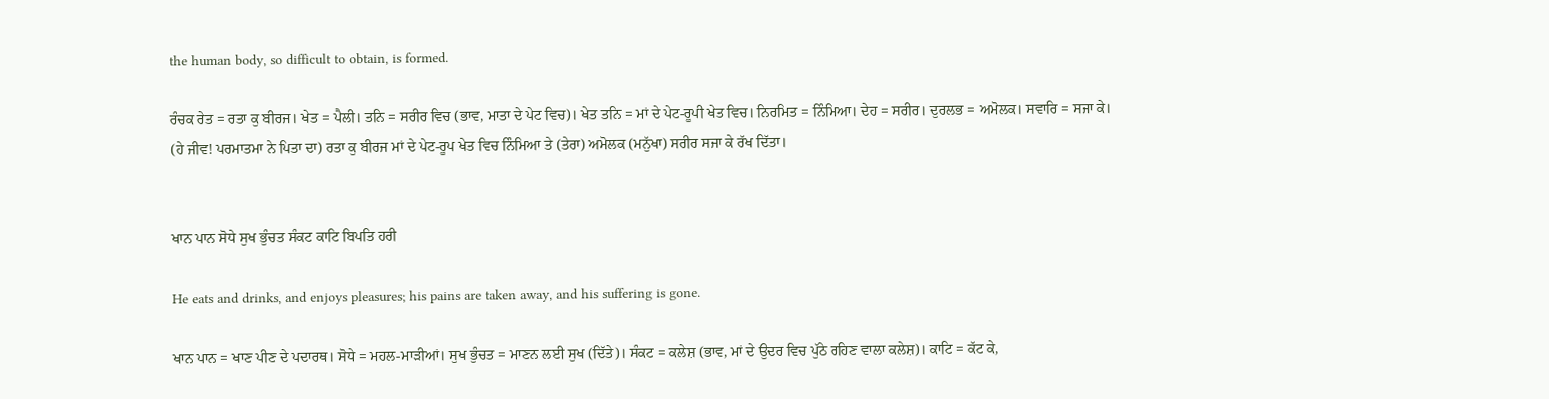the human body, so difficult to obtain, is formed.

ਰੰਚਕ ਰੇਤ = ਰਤਾ ਕੁ ਬੀਰਜ। ਖੇਤ = ਪੈਲੀ। ਤਨਿ = ਸਰੀਰ ਵਿਚ (ਭਾਵ, ਮਾਤਾ ਦੇ ਪੇਟ ਵਿਚ)। ਖੇਤ ਤਨਿ = ਮਾਂ ਦੇ ਪੇਟ-ਰੂਪੀ ਖੇਤ ਵਿਚ। ਨਿਰਮਿਤ = ਨਿੰਮਿਆ। ਦੇਹ = ਸਰੀਰ। ਦੁਰਲਭ = ਅਮੋਲਕ। ਸਵਾਰਿ = ਸਜਾ ਕੇ।
(ਹੇ ਜੀਵ! ਪਰਮਾਤਮਾ ਨੇ ਪਿਤਾ ਦਾ) ਰਤਾ ਕੁ ਬੀਰਜ ਮਾਂ ਦੇ ਪੇਟ-ਰੂਪ ਖੇਤ ਵਿਚ ਨਿੰਮਿਆ ਤੇ (ਤੇਰਾ) ਅਮੋਲਕ (ਮਨੁੱਖਾ) ਸਰੀਰ ਸਜਾ ਕੇ ਰੱਖ ਦਿੱਤਾ।


ਖਾਨ ਪਾਨ ਸੋਧੇ ਸੁਖ ਭੁੰਚਤ ਸੰਕਟ ਕਾਟਿ ਬਿਪਤਿ ਹਰੀ

He eats and drinks, and enjoys pleasures; his pains are taken away, and his suffering is gone.

ਖਾਨ ਪਾਨ = ਖਾਣ ਪੀਣ ਦੇ ਪਦਾਰਥ। ਸੋਧੇ = ਮਹਲ-ਮਾੜੀਆਂ। ਸੁਖ ਭੁੰਚਤ = ਮਾਣਨ ਲਈ ਸੁਖ (ਦਿੱਤੇ)। ਸੰਕਟ = ਕਲੇਸ਼ (ਭਾਵ, ਮਾਂ ਦੇ ਉਦਰ ਵਿਚ ਪੁੱਠੇ ਰਹਿਣ ਵਾਲਾ ਕਲੇਸ਼)। ਕਾਟਿ = ਕੱਟ ਕੇ,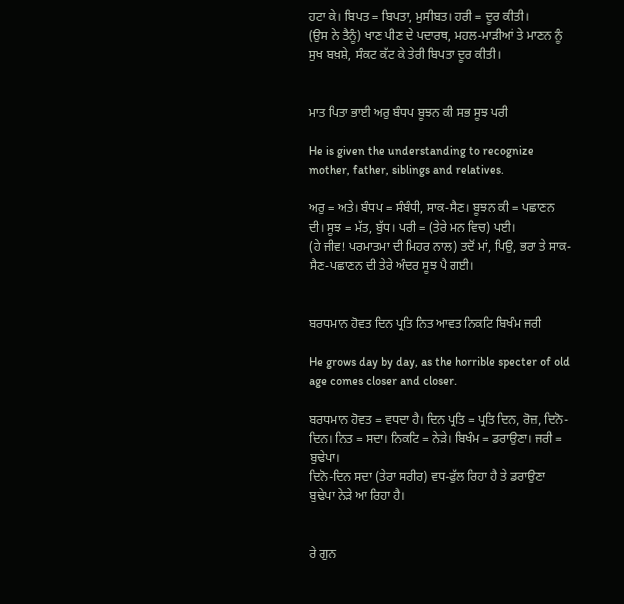ਹਟਾ ਕੇ। ਬਿਪਤ = ਬਿਪਤਾ, ਮੁਸੀਬਤ। ਹਰੀ = ਦੂਰ ਕੀਤੀ।
(ਉਸ ਨੇ ਤੈਨੂੰ) ਖਾਣ ਪੀਣ ਦੇ ਪਦਾਰਥ, ਮਹਲ-ਮਾੜੀਆਂ ਤੇ ਮਾਣਨ ਨੂੰ ਸੁਖ ਬਖ਼ਸ਼ੇ, ਸੰਕਟ ਕੱਟ ਕੇ ਤੇਰੀ ਬਿਪਤਾ ਦੂਰ ਕੀਤੀ।


ਮਾਤ ਪਿਤਾ ਭਾਈ ਅਰੁ ਬੰਧਪ ਬੂਝਨ ਕੀ ਸਭ ਸੂਝ ਪਰੀ

He is given the understanding to recognize mother, father, siblings and relatives.

ਅਰੁ = ਅਤੇ। ਬੰਧਪ = ਸੰਬੰਧੀ, ਸਾਕ-ਸੈਣ। ਬੂਝਨ ਕੀ = ਪਛਾਣਨ ਦੀ। ਸੂਝ = ਮੱਤ, ਬੁੱਧ। ਪਰੀ = (ਤੇਰੇ ਮਨ ਵਿਚ) ਪਈ।
(ਹੇ ਜੀਵ! ਪਰਮਾਤਮਾ ਦੀ ਮਿਹਰ ਨਾਲ) ਤਦੋਂ ਮਾਂ, ਪਿਉ, ਭਰਾ ਤੇ ਸਾਕ-ਸੈਣ-ਪਛਾਣਨ ਦੀ ਤੇਰੇ ਅੰਦਰ ਸੂਝ ਪੈ ਗਈ।


ਬਰਧਮਾਨ ਹੋਵਤ ਦਿਨ ਪ੍ਰਤਿ ਨਿਤ ਆਵਤ ਨਿਕਟਿ ਬਿਖੰਮ ਜਰੀ

He grows day by day, as the horrible specter of old age comes closer and closer.

ਬਰਧਮਾਨ ਹੋਵਤ = ਵਧਦਾ ਹੈ। ਦਿਨ ਪ੍ਰਤਿ = ਪ੍ਰਤਿ ਦਿਨ, ਰੋਜ਼, ਦਿਨੋ-ਦਿਨ। ਨਿਤ = ਸਦਾ। ਨਿਕਟਿ = ਨੇੜੇ। ਬਿਖੰਮ = ਡਰਾਉਣਾ। ਜਰੀ = ਬੁਢੇਪਾ।
ਦਿਨੋ-ਦਿਨ ਸਦਾ (ਤੇਰਾ ਸਰੀਰ) ਵਧ-ਫੁੱਲ ਰਿਹਾ ਹੈ ਤੇ ਡਰਾਉਣਾ ਬੁਢੇਪਾ ਨੇੜੇ ਆ ਰਿਹਾ ਹੈ।


ਰੇ ਗੁਨ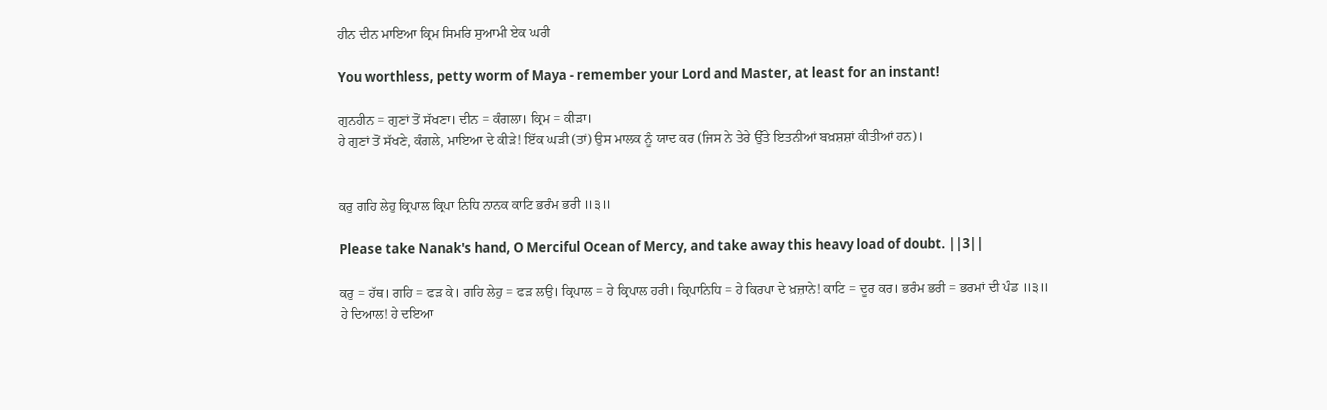ਹੀਨ ਦੀਨ ਮਾਇਆ ਕ੍ਰਿਮ ਸਿਮਰਿ ਸੁਆਮੀ ਏਕ ਘਰੀ

You worthless, petty worm of Maya - remember your Lord and Master, at least for an instant!

ਗੁਨਹੀਨ = ਗੁਣਾਂ ਤੋਂ ਸੱਖਣਾ। ਦੀਨ = ਕੰਗਲਾ। ਕ੍ਰਿਮ = ਕੀੜਾ।
ਹੇ ਗੁਣਾਂ ਤੋਂ ਸੱਖਣੇ, ਕੰਗਲੇ, ਮਾਇਆ ਦੇ ਕੀੜੇ! ਇੱਕ ਘੜੀ (ਤਾਂ) ਉਸ ਮਾਲਕ ਨੂੰ ਯਾਦ ਕਰ (ਜਿਸ ਨੇ ਤੇਰੇ ਉੱਤੇ ਇਤਨੀਆਂ ਬਖ਼ਸ਼ਸ਼ਾਂ ਕੀਤੀਆਂ ਹਨ)।


ਕਰੁ ਗਹਿ ਲੇਹੁ ਕ੍ਰਿਪਾਲ ਕ੍ਰਿਪਾ ਨਿਧਿ ਨਾਨਕ ਕਾਟਿ ਭਰੰਮ ਭਰੀ ॥੩॥

Please take Nanak's hand, O Merciful Ocean of Mercy, and take away this heavy load of doubt. ||3||

ਕਰੁ = ਹੱਥ। ਗਹਿ = ਫੜ ਕੇ। ਗਹਿ ਲੇਹੁ = ਫੜ ਲਉ। ਕ੍ਰਿਪਾਲ = ਹੇ ਕ੍ਰਿਪਾਲ ਹਰੀ। ਕ੍ਰਿਪਾਨਿਧਿ = ਹੇ ਕਿਰਪਾ ਦੇ ਖ਼ਜ਼ਾਨੇ! ਕਾਟਿ = ਦੂਰ ਕਰ। ਭਰੰਮ ਭਰੀ = ਭਰਮਾਂ ਦੀ ਪੰਡ ॥੩॥
ਹੇ ਦਿਆਲ! ਹੇ ਦਇਆ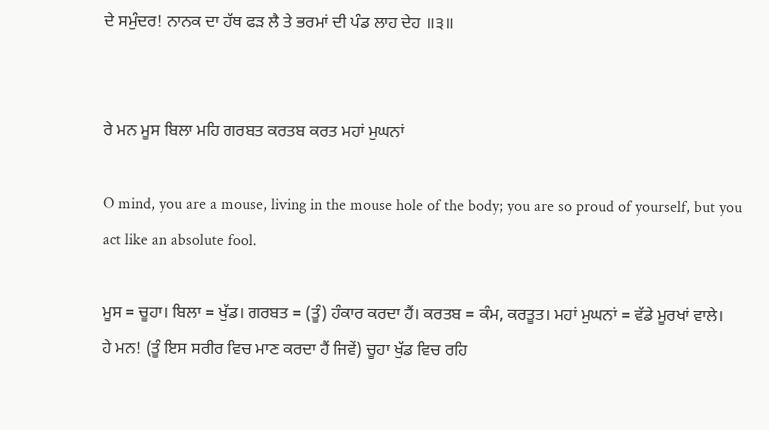ਦੇ ਸਮੁੰਦਰ! ਨਾਨਕ ਦਾ ਹੱਥ ਫੜ ਲੈ ਤੇ ਭਰਮਾਂ ਦੀ ਪੰਡ ਲਾਹ ਦੇਹ ॥੩॥


ਰੇ ਮਨ ਮੂਸ ਬਿਲਾ ਮਹਿ ਗਰਬਤ ਕਰਤਬ ਕਰਤ ਮਹਾਂ ਮੁਘਨਾਂ

O mind, you are a mouse, living in the mouse hole of the body; you are so proud of yourself, but you act like an absolute fool.

ਮੂਸ = ਚੂਹਾ। ਬਿਲਾ = ਖੁੱਡ। ਗਰਬਤ = (ਤੂੰ) ਹੰਕਾਰ ਕਰਦਾ ਹੈਂ। ਕਰਤਬ = ਕੰਮ, ਕਰਤੂਤ। ਮਹਾਂ ਮੁਘਨਾਂ = ਵੱਡੇ ਮੂਰਖਾਂ ਵਾਲੇ।
ਹੇ ਮਨ! (ਤੂੰ ਇਸ ਸਰੀਰ ਵਿਚ ਮਾਣ ਕਰਦਾ ਹੈਂ ਜਿਵੇਂ) ਚੂਹਾ ਖੁੱਡ ਵਿਚ ਰਹਿ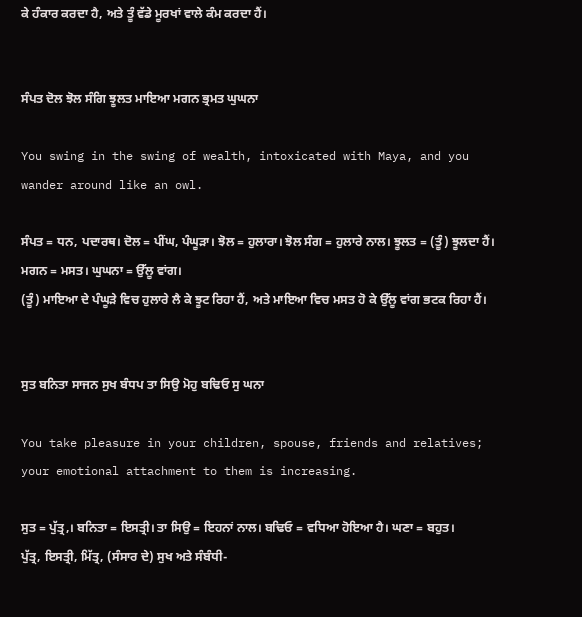ਕੇ ਹੰਕਾਰ ਕਰਦਾ ਹੈ, ਅਤੇ ਤੂੰ ਵੱਡੇ ਮੂਰਖਾਂ ਵਾਲੇ ਕੰਮ ਕਰਦਾ ਹੈਂ।


ਸੰਪਤ ਦੋਲ ਝੋਲ ਸੰਗਿ ਝੂਲਤ ਮਾਇਆ ਮਗਨ ਭ੍ਰਮਤ ਘੁਘਨਾ

You swing in the swing of wealth, intoxicated with Maya, and you wander around like an owl.

ਸੰਪਤ = ਧਨ, ਪਦਾਰਥ। ਦੋਲ = ਪੀਂਘ, ਪੰਘੂੜਾ। ਝੋਲ = ਹੁਲਾਰਾ। ਝੋਲ ਸੰਗ = ਹੁਲਾਰੇ ਨਾਲ। ਝੂਲਤ = (ਤੂੰ) ਝੂਲਦਾ ਹੈਂ। ਮਗਨ = ਮਸਤ। ਘੁਘਨਾ = ਉੱਲੂ ਵਾਂਗ।
(ਤੂੰ) ਮਾਇਆ ਦੇ ਪੰਘੂੜੇ ਵਿਚ ਹੁਲਾਰੇ ਲੈ ਕੇ ਝੂਟ ਰਿਹਾ ਹੈਂ, ਅਤੇ ਮਾਇਆ ਵਿਚ ਮਸਤ ਹੋ ਕੇ ਉੱਲੂ ਵਾਂਗ ਭਟਕ ਰਿਹਾ ਹੈਂ।


ਸੁਤ ਬਨਿਤਾ ਸਾਜਨ ਸੁਖ ਬੰਧਪ ਤਾ ਸਿਉ ਮੋਹੁ ਬਢਿਓ ਸੁ ਘਨਾ

You take pleasure in your children, spouse, friends and relatives; your emotional attachment to them is increasing.

ਸੁਤ = ਪੁੱਤ੍ਰ,। ਬਨਿਤਾ = ਇਸਤ੍ਰੀ। ਤਾ ਸਿਉ = ਇਹਨਾਂ ਨਾਲ। ਬਢਿਓ = ਵਧਿਆ ਹੋਇਆ ਹੈ। ਘਣਾ = ਬਹੁਤ।
ਪੁੱਤ੍ਰ, ਇਸਤ੍ਰੀ, ਮਿੱਤ੍ਰ, (ਸੰਸਾਰ ਦੇ) ਸੁਖ ਅਤੇ ਸੰਬੰਧੀ-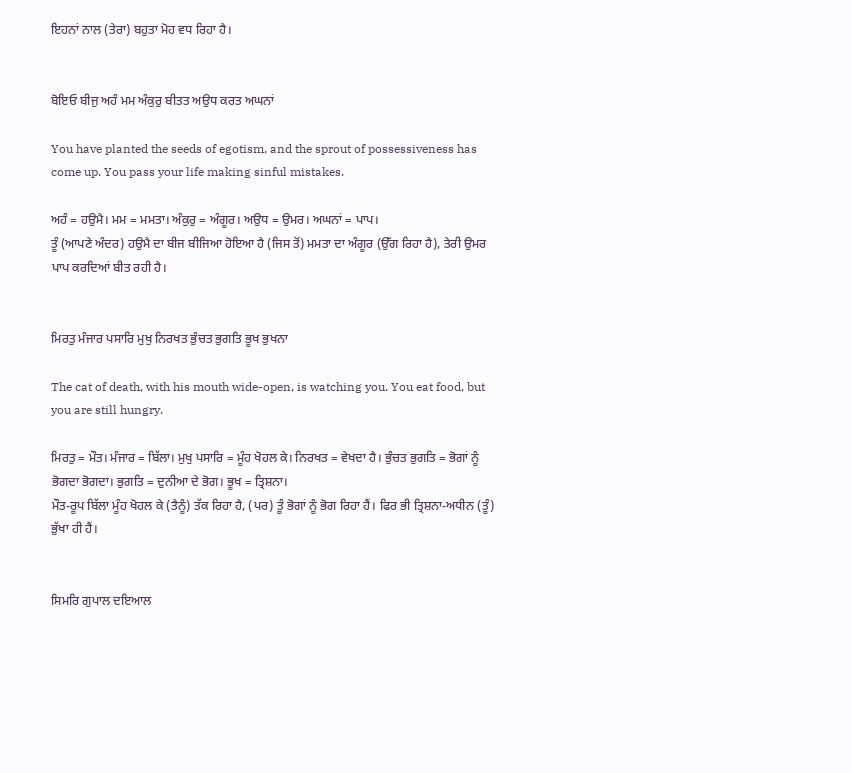ਇਹਨਾਂ ਨਾਲ (ਤੇਰਾ) ਬਹੁਤਾ ਮੋਹ ਵਧ ਰਿਹਾ ਹੈ।


ਬੋਇਓ ਬੀਜੁ ਅਹੰ ਮਮ ਅੰਕੁਰੁ ਬੀਤਤ ਅਉਧ ਕਰਤ ਅਘਨਾਂ

You have planted the seeds of egotism, and the sprout of possessiveness has come up. You pass your life making sinful mistakes.

ਅਹੰ = ਹਉਮੈ। ਮਮ = ਮਮਤਾ। ਅੰਕੁਰੁ = ਅੰਗੂਰ। ਅਉਧ = ਉਮਰ। ਅਘਨਾਂ = ਪਾਪ।
ਤੂੰ (ਆਪਣੇ ਅੰਦਰ) ਹਉਮੈ ਦਾ ਬੀਜ ਬੀਜਿਆ ਹੋਇਆ ਹੈ (ਜਿਸ ਤੋਂ) ਮਮਤਾ ਦਾ ਅੰਗੂਰ (ਉੱਗ ਰਿਹਾ ਹੈ), ਤੇਰੀ ਉਮਰ ਪਾਪ ਕਰਦਿਆਂ ਬੀਤ ਰਹੀ ਹੈ।


ਮਿਰਤੁ ਮੰਜਾਰ ਪਸਾਰਿ ਮੁਖੁ ਨਿਰਖਤ ਭੁੰਚਤ ਭੁਗਤਿ ਭੂਖ ਭੁਖਨਾ

The cat of death, with his mouth wide-open, is watching you. You eat food, but you are still hungry.

ਮਿਰਤੁ = ਮੌਤ। ਮੰਜਾਰ = ਬਿੱਲਾ। ਮੁਖੁ ਪਸਾਰਿ = ਮੂੰਹ ਖੋਹਲ ਕੇ। ਨਿਰਖਤ = ਵੇਖਦਾ ਹੈ। ਭੁੰਚਤ ਭੁਗਤਿ = ਭੋਗਾਂ ਨੂੰ ਭੋਗਦਾ ਭੋਗਦਾ। ਭੁਗਤਿ = ਦੁਨੀਆ ਦੇ ਭੋਗ। ਭੂਖ = ਤ੍ਰਿਸ਼ਨਾ।
ਮੌਤ-ਰੂਪ ਬਿੱਲਾ ਮੂੰਹ ਖੋਹਲ ਕੇ (ਤੈਨੂੰ) ਤੱਕ ਰਿਹਾ ਹੈ, (ਪਰ) ਤੂੰ ਭੋਗਾਂ ਨੂੰ ਭੋਗ ਰਿਹਾ ਹੈਂ। ਫਿਰ ਭੀ ਤ੍ਰਿਸ਼ਨਾ-ਅਧੀਨ (ਤੂੰ) ਭੁੱਖਾ ਹੀ ਹੈਂ।


ਸਿਮਰਿ ਗੁਪਾਲ ਦਇਆਲ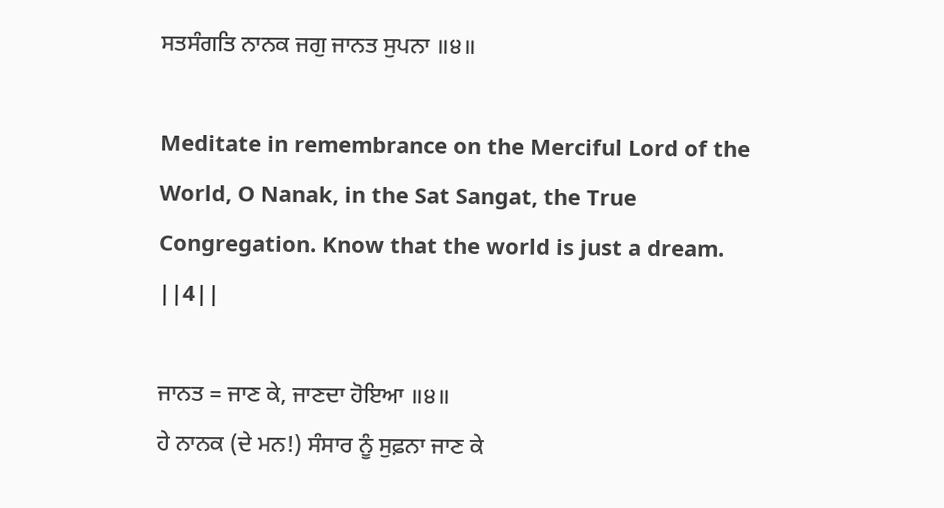ਸਤਸੰਗਤਿ ਨਾਨਕ ਜਗੁ ਜਾਨਤ ਸੁਪਨਾ ॥੪॥

Meditate in remembrance on the Merciful Lord of the World, O Nanak, in the Sat Sangat, the True Congregation. Know that the world is just a dream. ||4||

ਜਾਨਤ = ਜਾਣ ਕੇ, ਜਾਣਦਾ ਹੋਇਆ ॥੪॥
ਹੇ ਨਾਨਕ (ਦੇ ਮਨ!) ਸੰਸਾਰ ਨੂੰ ਸੁਫ਼ਨਾ ਜਾਣ ਕੇ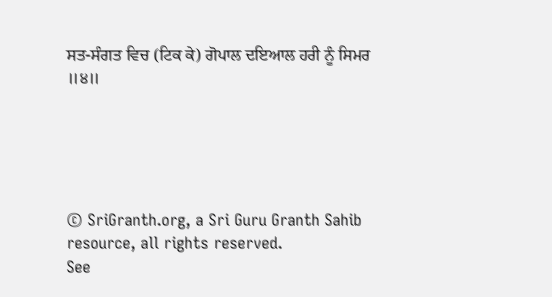ਸਤ-ਸੰਗਤ ਵਿਚ (ਟਿਕ ਕੇ) ਗੋਪਾਲ ਦਇਆਲ ਹਰੀ ਨੂੰ ਸਿਮਰ ॥੪॥





© SriGranth.org, a Sri Guru Granth Sahib resource, all rights reserved.
See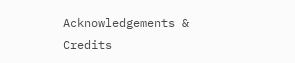Acknowledgements & Credits